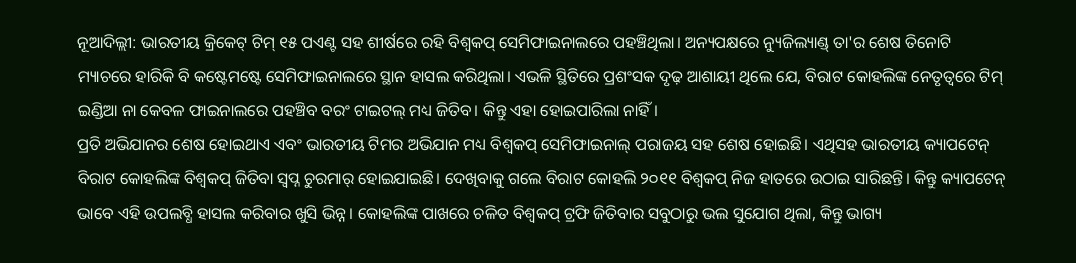ନୂଆଦିଲ୍ଲୀ: ଭାରତୀୟ କ୍ରିକେଟ୍ ଟିମ୍ ୧୫ ପଏଣ୍ଟ ସହ ଶୀର୍ଷରେ ରହି ବିଶ୍ୱକପ୍ ସେମିଫାଇନାଲରେ ପହଞ୍ଚିଥିଲା। ଅନ୍ୟପକ୍ଷରେ ନ୍ୟୁଜିଲ୍ୟାଣ୍ଡ୍ ତା'ର ଶେଷ ତିନୋଟି ମ୍ୟାଚରେ ହାରିକି ବି କଷ୍ଟେମଷ୍ଟେ ସେମିଫାଇନାଲରେ ସ୍ଥାନ ହାସଲ କରିଥିଲା। ଏଭଳି ସ୍ଥିତିରେ ପ୍ରଶଂସକ ଦୃଢ଼ ଆଶାୟୀ ଥିଲେ ଯେ, ବିରାଟ କୋହଲିଙ୍କ ନେତୃତ୍ୱରେ ଟିମ୍ ଇଣ୍ଡିଆ ନା କେବଳ ଫାଇନାଲରେ ପହଞ୍ଚିବ ବରଂ ଟାଇଟଲ୍ ମଧ୍ୟ ଜିତିବ। କିନ୍ତୁ ଏହା ହୋଇପାରିଲା ନାହିଁ।
ପ୍ରତି ଅଭିଯାନର ଶେଷ ହୋଇଥାଏ ଏବଂ ଭାରତୀୟ ଟିମର ଅଭିଯାନ ମଧ୍ୟ ବିଶ୍ୱକପ୍ ସେମିଫାଇନାଲ୍ ପରାଜୟ ସହ ଶେଷ ହୋଇଛି। ଏଥିସହ ଭାରତୀୟ କ୍ୟାପଟେନ୍ ବିରାଟ କୋହଲିଙ୍କ ବିଶ୍ୱକପ୍ ଜିତିବା ସ୍ୱପ୍ନ ଚୁରମାର୍ ହୋଇଯାଇଛି। ଦେଖିବାକୁ ଗଲେ ବିରାଟ କୋହଲି ୨୦୧୧ ବିଶ୍ୱକପ୍ ନିଜ ହାତରେ ଉଠାଇ ସାରିଛନ୍ତି। କିନ୍ତୁ କ୍ୟାପଟେନ୍ ଭାବେ ଏହି ଉପଲବ୍ଧି ହାସଲ କରିବାର ଖୁସି ଭିନ୍ନ। କୋହଲିଙ୍କ ପାଖରେ ଚଳିତ ବିଶ୍ୱକପ୍ ଟ୍ରଫି ଜିତିବାର ସବୁଠାରୁ ଭଲ ସୁଯୋଗ ଥିଲା, କିନ୍ତୁ ଭାଗ୍ୟ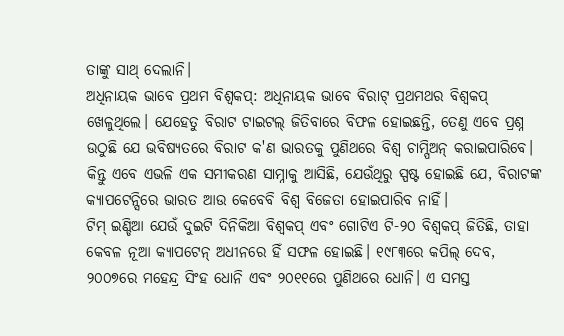ତାଙ୍କୁ ସାଥ୍ ଦେଲାନି।
ଅଧିନାୟକ ଭାବେ ପ୍ରଥମ ବିଶ୍ୱକପ୍: ଅଧିନାୟକ ଭାବେ ବିରାଟ୍ ପ୍ରଥମଥର ବିଶ୍ୱକପ୍ ଖେଳୁଥିଲେ। ଯେହେତୁ ବିରାଟ ଟାଇଟଲ୍ ଜିତିବାରେ ବିଫଳ ହୋଇଛନ୍ତି, ତେଣୁ ଏବେ ପ୍ରଶ୍ନ ଉଠୁଛି ଯେ ଭବିଷ୍ୟତରେ ବିରାଟ କ'ଣ ଭାରତକୁ ପୁଣିଥରେ ବିଶ୍ୱ ଚାମ୍ପିଅନ୍ କରାଇପାରିବେ। କିନ୍ତୁ ଏବେ ଏଭଳି ଏକ ସମୀକରଣ ସାମ୍ନାକୁ ଆସିଛି, ଯେଉଁଥିରୁ ସ୍ପଷ୍ଟ ହୋଇଛି ଯେ, ବିରାଟଙ୍କ କ୍ୟାପଟେନ୍ସିରେ ଭାରତ ଆଉ କେବେବି ବିଶ୍ୱ ବିଜେତା ହୋଇପାରିବ ନାହିଁ।
ଟିମ୍ ଇଣ୍ଡିଆ ଯେଉଁ ଦୁଇଟି ଦିନିକିଆ ବିଶ୍ୱକପ୍ ଏବଂ ଗୋଟିଏ ଟି-୨୦ ବିଶ୍ୱକପ୍ ଜିତିଛି, ତାହା କେବଳ ନୂଆ କ୍ୟାପଟେନ୍ ଅଧୀନରେ ହିଁ ସଫଳ ହୋଇଛି। ୧୯୮୩ରେ କପିଲ୍ ଦେବ, ୨୦୦୭ରେ ମହେନ୍ଦ୍ର ସିଂହ ଧୋନି ଏବଂ ୨୦୧୧ରେ ପୁଣିଥରେ ଧୋନି। ଏ ସମସ୍ତ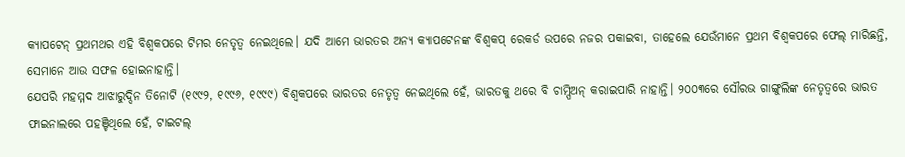କ୍ୟାପଟେନ୍ ପ୍ରଥମଥର ଏହି ବିଶ୍ୱକପରେ ଟିମର ନେତୃତ୍ୱ ନେଇଥିଲେ। ଯଦି ଆମେ ଭାରତର ଅନ୍ୟ କ୍ୟାପଟେନଙ୍କ ବିଶ୍ୱକପ୍ ରେକର୍ଡ ଉପରେ ନଜର ପକାଇବା, ତାହେଲେ ଯେଉଁମାନେ ପ୍ରଥମ ବିଶ୍ୱକପରେ ଫେଲ୍ ମାରିଛନ୍ତି, ସେମାନେ ଆଉ ସଫଳ ହୋଇନାହାନ୍ତି।
ଯେପରି ମହମ୍ମଦ ଆଝାରୁଦ୍ଦିନ ତିନୋଟି (୧୯୯୨, ୧୯୯୬, ୧୯୯୯) ବିଶ୍ୱକପରେ ଭାରତର ନେତୃତ୍ୱ ନେଇଥିଲେ ହେଁ, ଭାରତକୁ ଥରେ ବି ଚାମ୍ପିଅନ୍ କରାଇପାରି ନାହାନ୍ତି। ୨୦୦୩ରେ ସୌରଭ ଗାଙ୍ଗୁଲିଙ୍କ ନେତୃତ୍ୱରେ ଭାରତ ଫାଇନାଲରେ ପହଞ୍ଚିଥିଲେ ହେଁ, ଟାଇଟଲ୍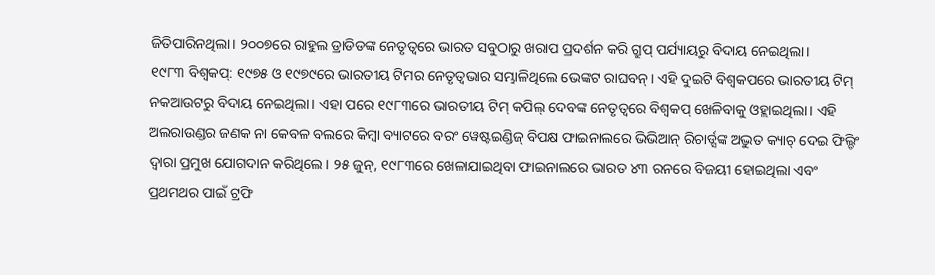ଜିତିପାରିନଥିଲା। ୨୦୦୭ରେ ରାହୁଲ ଡ୍ରାଡିଡଙ୍କ ନେତୃତ୍ୱରେ ଭାରତ ସବୁଠାରୁ ଖରାପ ପ୍ରଦର୍ଶନ କରି ଗ୍ରୁପ୍ ପର୍ଯ୍ୟାୟରୁ ବିଦାୟ ନେଇଥିଲା।
୧୯୮୩ ବିଶ୍ୱକପ୍: ୧୯୭୫ ଓ ୧୯୭୯ରେ ଭାରତୀୟ ଟିମର ନେତୃତ୍ୱଭାର ସମ୍ଭାଳିଥିଲେ ଭେଙ୍କଟ ରାଘବନ୍। ଏହି ଦୁଇଟି ବିଶ୍ୱକପରେ ଭାରତୀୟ ଟିମ୍ ନକଆଉଟରୁ ବିଦାୟ ନେଇଥିଲା। ଏହା ପରେ ୧୯୮୩ରେ ଭାରତୀୟ ଟିମ୍ କପିଲ୍ ଦେବଙ୍କ ନେତୃତ୍ୱରେ ବିଶ୍ୱକପ୍ ଖେଳିବାକୁ ଓହ୍ଲାଇଥିଲା। ଏହି ଅଲରାଉଣ୍ଡର ଜଣକ ନା କେବଳ ବଲରେ କିମ୍ବା ବ୍ୟାଟରେ ବରଂ ୱେଷ୍ଟଇଣ୍ଡିଜ୍ ବିପକ୍ଷ ଫାଇନାଲରେ ଭିଭିଆନ୍ ରିଚାର୍ଡ୍ସଙ୍କ ଅଦ୍ଭୁତ କ୍ୟାଚ୍ ଦେଇ ଫିଲ୍ଡିଂ ଦ୍ୱାରା ପ୍ରମୁଖ ଯୋଗଦାନ କରିଥିଲେ। ୨୫ ଜୁନ୍, ୧୯୮୩ରେ ଖେଳାଯାଇଥିବା ଫାଇନାଲରେ ଭାରତ ୪୩ ରନରେ ବିଜୟୀ ହୋଇଥିଲା ଏବଂ ପ୍ରଥମଥର ପାଇଁ ଟ୍ରଫି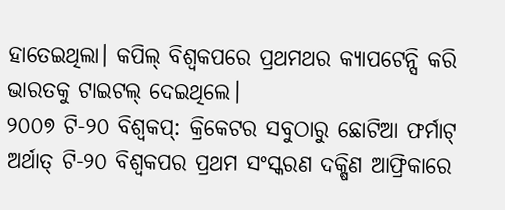ହାତେଇଥିଲା। କପିଲ୍ ବିଶ୍ୱକପରେ ପ୍ରଥମଥର କ୍ୟାପଟେନ୍ସି କରି ଭାରତକୁ ଟାଇଟଲ୍ ଦେଇଥିଲେ।
୨୦୦୭ ଟି-୨୦ ବିଶ୍ୱକପ୍: କ୍ରିକେଟର ସବୁଠାରୁ ଛୋଟିଆ ଫର୍ମାଟ୍ ଅର୍ଥାତ୍ ଟି-୨୦ ବିଶ୍ୱକପର ପ୍ରଥମ ସଂସ୍କରଣ ଦକ୍ଷିଣ ଆଫ୍ରିକାରେ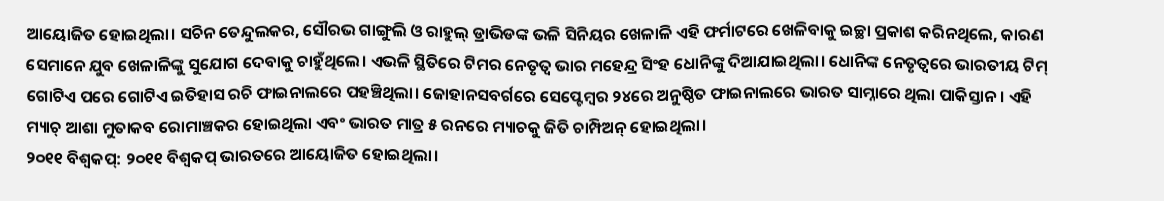ଆୟୋଜିତ ହୋଇଥିଲା। ସଚିନ ତେନ୍ଦୁଲକର, ସୌରଭ ଗାଙ୍ଗୁଲି ଓ ରାହୁଲ୍ ଡ୍ରାଭିଡଙ୍କ ଭଳି ସିନିୟର ଖେଳାଳି ଏହି ଫର୍ମାଟରେ ଖେଳିବାକୁ ଇଚ୍ଛା ପ୍ରକାଶ କରିନଥିଲେ, କାରଣ ସେମାନେ ଯୁବ ଖେଳାଳିଙ୍କୁ ସୁଯୋଗ ଦେବାକୁ ଚାହୁଁଥିଲେ। ଏଭଳି ସ୍ଥିତିରେ ଟିମର ନେତୃତ୍ୱ ଭାର ମହେନ୍ଦ୍ର ସିଂହ ଧୋନିଙ୍କୁ ଦିଆଯାଇଥିଲା। ଧୋନିଙ୍କ ନେତୃତ୍ୱରେ ଭାରତୀୟ ଟିମ୍ ଗୋଟିଏ ପରେ ଗୋଟିଏ ଇତିହାସ ରଚି ଫାଇନାଲରେ ପହଞ୍ଚିଥିଲା। ଜୋହାନସବର୍ଗରେ ସେପ୍ଟେମ୍ବର ୨୪ରେ ଅନୁଷ୍ଠିତ ଫାଇନାଲରେ ଭାରତ ସାମ୍ନାରେ ଥିଲା ପାକିସ୍ତାନ। ଏହି ମ୍ୟାଚ୍ ଆଶା ମୁତାକବ ରୋମାଞ୍ଚକର ହୋଇଥିଲା ଏବଂ ଭାରତ ମାତ୍ର ୫ ରନରେ ମ୍ୟାଚକୁ ଜିତି ଚାମ୍ପିଅନ୍ ହୋଇଥିଲା।
୨୦୧୧ ବିଶ୍ୱକପ୍: ୨୦୧୧ ବିଶ୍ୱକପ୍ ଭାରତରେ ଆୟୋଜିତ ହୋଇଥିଲା।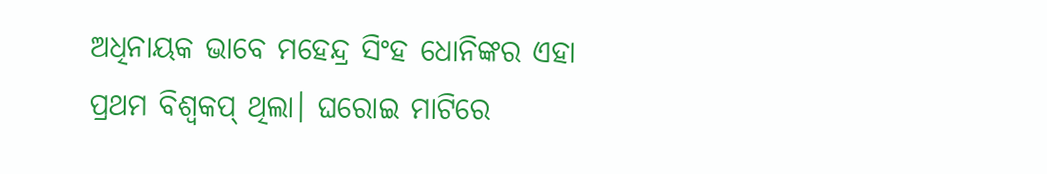ଅଧିନାୟକ ଭାବେ ମହେନ୍ଦ୍ର ସିଂହ ଧୋନିଙ୍କର ଏହା ପ୍ରଥମ ବିଶ୍ୱକପ୍ ଥିଲା। ଘରୋଇ ମାଟିରେ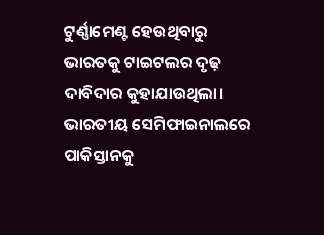ଟୁର୍ଣ୍ଣାମେଣ୍ଟ ହେଉଥିବାରୁ ଭାରତକୁ ଟାଇଟଲର ଦୃଢ଼ ଦାବିଦାର କୁହାଯାଉଥିଲା। ଭାରତୀୟ ସେମିଫାଇନାଲରେ ପାକିସ୍ତାନକୁ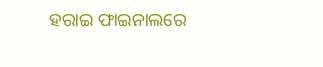ହରାଇ ଫାଇନାଲରେ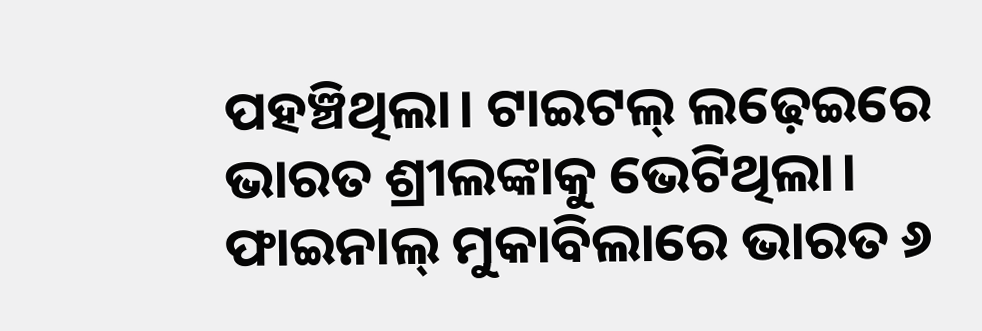ପହଞ୍ଚିଥିଲା। ଟାଇଟଲ୍ ଲଢ଼େଇରେ ଭାରତ ଶ୍ରୀଲଙ୍କାକୁ ଭେଟିଥିଲା। ଫାଇନାଲ୍ ମୁକାବିଲାରେ ଭାରତ ୬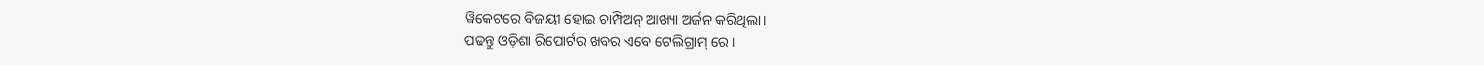ୱିକେଟରେ ବିଜୟୀ ହୋଇ ଚାମ୍ପିଅନ୍ ଆଖ୍ୟା ଅର୍ଜନ କରିଥିଲା।
ପଢନ୍ତୁ ଓଡ଼ିଶା ରିପୋର୍ଟର ଖବର ଏବେ ଟେଲିଗ୍ରାମ୍ ରେ।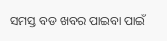ସମସ୍ତ ବଡ ଖବର ପାଇବା ପାଇଁ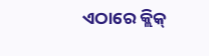ଏଠାରେ କ୍ଲିକ୍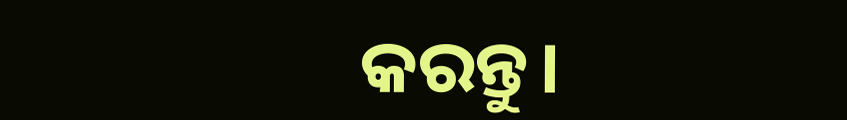କରନ୍ତୁ।